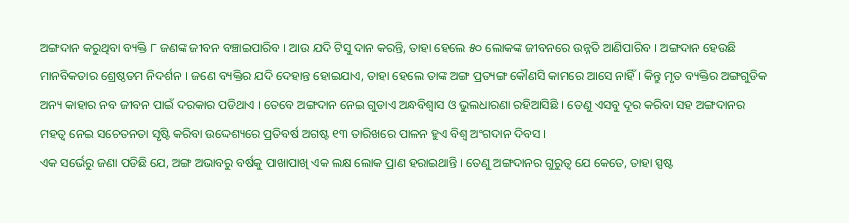ଅଙ୍ଗଦାନ କରୁଥିବା ବ୍ୟକ୍ତି ୮ ଜଣଙ୍କ ଜୀବନ ବଞ୍ଚାଇପାରିବ । ଆଉ ଯଦି ଟିସୁ ଦାନ କରନ୍ତି, ତାହା ହେଲେ ୫୦ ଲୋକଙ୍କ ଜୀବନରେ ଉନ୍ନତି ଆଣିପାରିବ । ଅଙ୍ଗଦାନ ହେଉଛି ମାନବିକତାର ଶ୍ରେଷ୍ଠତମ ନିଦର୍ଶନ । ଜଣେ ବ୍ୟକ୍ତିର ଯଦି ଦେହାନ୍ତ ହୋଇଯାଏ, ତାହା ହେଲେ ତାଙ୍କ ଅଙ୍ଗ ପ୍ରତ୍ୟଙ୍ଗ କୌଣସି କାମରେ ଆସେ ନାହିଁ । କିନ୍ତୁ ମୃତ ବ୍ୟକ୍ତିର ଅଙ୍ଗଗୁଡିକ ଅନ୍ୟ କାହାର ନବ ଜୀବନ ପାଇଁ ଦରକାର ପଡିଥାଏ । ତେବେ ଅଙ୍ଗଦାନ ନେଇ ଗୁଡାଏ ଅନ୍ଧବିଶ୍ୱାସ ଓ ଭୁଲଧାରଣା ରହିଆସିଛି । ତେଣୁ ଏସବୁ ଦୂର କରିବା ସହ ଅଙ୍ଗଦାନର ମହତ୍ୱ ନେଇ ସଚେତନତା ସୃଷ୍ଟି କରିବା ଉଦ୍ଦେଶ୍ୟରେ ପ୍ରତିବର୍ଷ ଅଗଷ୍ଟ ୧୩ ତାରିଖରେ ପାଳନ ହୁଏ ବିଶ୍ୱ ଅଂଗଦାନ ଦିବସ ।
ଏକ ସର୍ଭେରୁ ଜଣା ପଡିଛି ଯେ, ଅଙ୍ଗ ଅଭାବରୁ ବର୍ଷକୁ ପାଖାପାଖି ଏକ ଲକ୍ଷ ଲୋକ ପ୍ରାଣ ହରାଇଥାନ୍ତି । ତେଣୁ ଅଙ୍ଗଦାନର ଗୁରୁତ୍ୱ ଯେ କେତେ, ତାହା ସ୍ପଷ୍ଟ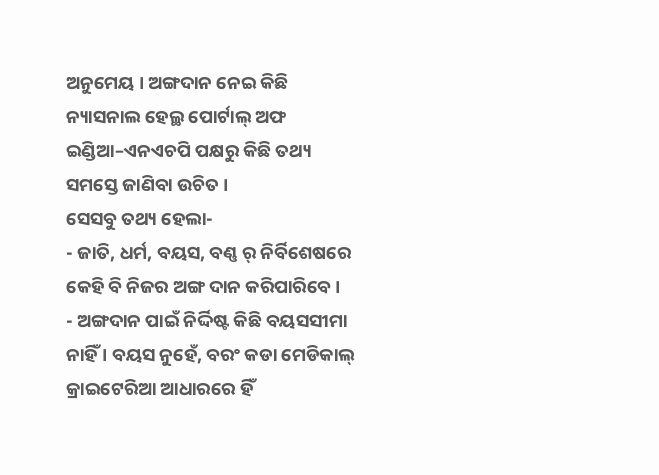ଅନୁମେୟ । ଅଙ୍ଗଦାନ ନେଇ କିଛି ନ୍ୟାସନାଲ ହେଲ୍ଥ ପୋର୍ଟାଲ୍ ଅଫ ଇଣ୍ଡିଆ–ଏନଏଚପି ପକ୍ଷରୁ କିଛି ତଥ୍ୟ ସମସ୍ତେ ଜାଣିବା ଉଚିତ ।
ସେସବୁ ତଥ୍ୟ ହେଲା-
- ଜାତି, ଧର୍ମ, ବୟସ, ବଣ୍ଣ ର୍ ନିର୍ବିଶେଷରେ କେହି ବି ନିଜର ଅଙ୍ଗ ଦାନ କରିପାରିବେ ।
- ଅଙ୍ଗଦାନ ପାଇଁ ନିର୍ଦ୍ଦିଷ୍ଟ କିଛି ବୟସସୀମା ନାହିଁ । ବୟସ ନୁହେଁ, ବରଂ କଡା ମେଡିକାଲ୍ କ୍ରାଇଟେରିଆ ଆଧାରରେ ହିଁ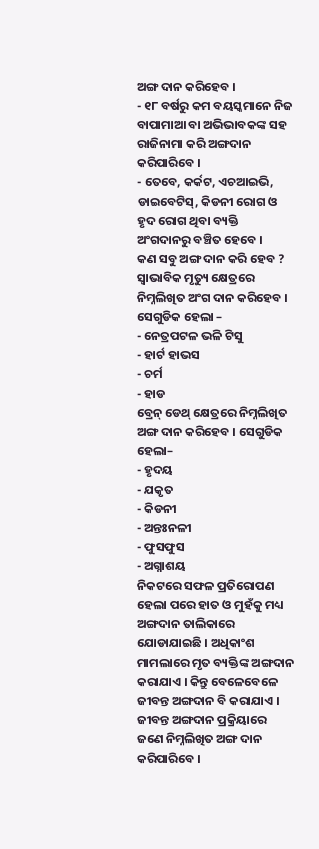ଅଙ୍ଗ ଦାନ କରିହେବ ।
- ୧୮ ବର୍ଷରୁ କମ ବୟସ୍କମାନେ ନିଜ ବାପାମାଆ ବା ଅଭିଭାବକଙ୍କ ସହ ରାଜିନାମା କରି ଅଙ୍ଗଦାନ କରିପାରିବେ ।
- ତେବେ, କର୍କଟ, ଏଚଆଇଭି, ଡାଇବେଟିସ୍, କିଡନୀ ରୋଗ ଓ ହୃଦ ରୋଗ ଥିବା ବ୍ୟକ୍ତି ଅଂଗଦାନରୁ ବଞ୍ଚିତ ହେବେ ।
କଣ ସବୁ ଅଙ୍ଗ ଦାନ କରି ହେବ ?
ସ୍ୱାଭାବିକ ମୃତ୍ୟୁ କ୍ଷେତ୍ରରେ ନିମ୍ନଲିଖିତ ଅଂଗ ଦାନ କରିହେବ । ସେଗୁଡିକ ହେଲା –
- ନେତ୍ରପଟଳ ଭଳି ଟିସୁ
- ହାର୍ଟ ହାଭସ
- ଚର୍ମ
- ହାଡ
ବ୍ରେନ୍ ଡେଥ୍ କ୍ଷେତ୍ରରେ ନିମ୍ନଲିଖିତ ଅଙ୍ଗ ଦାନ କରିହେବ । ସେଗୁଡିକ ହେଲା–
- ହୃଦୟ
- ଯକୃତ
- କିଡନୀ
- ଅନ୍ତଃନଳୀ
- ଫୁସଫୁସ
- ଅଗ୍ନାଶୟ
ନିକଟରେ ସଫଳ ପ୍ରତିରୋପଣ ହେଲା ପରେ ହାତ ଓ ମୁହଁକୁ ମଧ୍ୟ ଅଙ୍ଗଦାନ ତାଲିକାରେ ଯୋଡାଯାଇଛି । ଅଧିକାଂଶ ମାମଲାରେ ମୃତ ବ୍ୟକ୍ତିଙ୍କ ଅଙ୍ଗଦାନ କରାଯାଏ । କିନ୍ତୁ ବେଳେବେଳେ ଜୀବନ୍ତ ଅଙ୍ଗଦାନ ବି କରାଯାଏ । ଜୀବନ୍ତ ଅଙ୍ଗଦାନ ପ୍ରକ୍ରିୟାରେ ଜଣେ ନିମ୍ନଲିଖିତ ଅଙ୍ଗ ଦାନ କରିପାରିବେ ।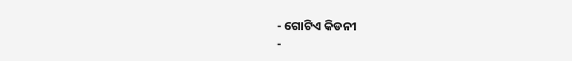- ଗୋଟିଏ କିଡନୀ
-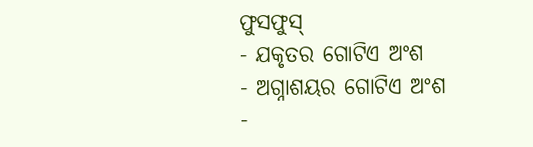ଫୁସଫୁସ୍
- ଯକୃତର ଗୋଟିଏ ଅଂଶ
- ଅଗ୍ନାଶୟର ଗୋଟିଏ ଅଂଶ
-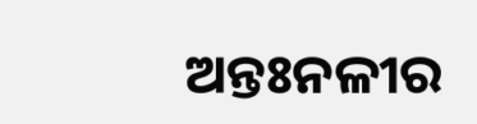ଅନ୍ତଃନଳୀର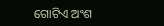ଗୋଟିଏ ଅଂଶ